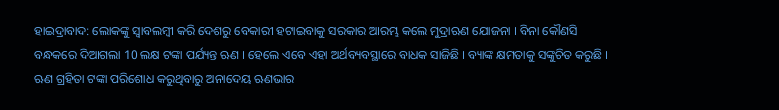ହାଇଦ୍ରାବାଦ: ଲୋକଙ୍କୁ ସ୍ବାବଲମ୍ବୀ କରି ଦେଶରୁ ବେକାରୀ ହଟାଇବାକୁ ସରକାର ଆରମ୍ଭ କଲେ ମୁଦ୍ରାଋଣ ଯୋଜନା । ବିନା କୌଣସି ବନ୍ଧକରେ ଦିଆଗଲା 10 ଲକ୍ଷ ଟଙ୍କା ପର୍ଯ୍ୟନ୍ତ ଋଣ । ହେଲେ ଏବେ ଏହା ଅର୍ଥବ୍ୟବସ୍ଥାରେ ବାଧକ ସାଜିଛି । ବ୍ୟାଙ୍କ କ୍ଷମତାକୁ ସଙ୍କୁଚିତ କରୁଛି । ଋଣ ଗ୍ରହିତା ଟଙ୍କା ପରିଶୋଧ କରୁଥିବାରୁ ଅନାଦେୟ ଋଣଭାର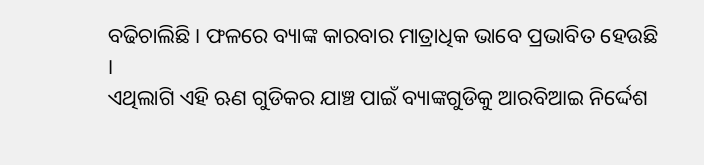ବଢିଚାଲିଛି । ଫଳରେ ବ୍ୟାଙ୍କ କାରବାର ମାତ୍ରାଧିକ ଭାବେ ପ୍ରଭାବିତ ହେଉଛି ।
ଏଥିଲାଗି ଏହି ଋଣ ଗୁଡିକର ଯାଞ୍ଚ ପାଇଁ ବ୍ୟାଙ୍କଗୁଡିକୁ ଆରବିଆଇ ନିର୍ଦ୍ଦେଶ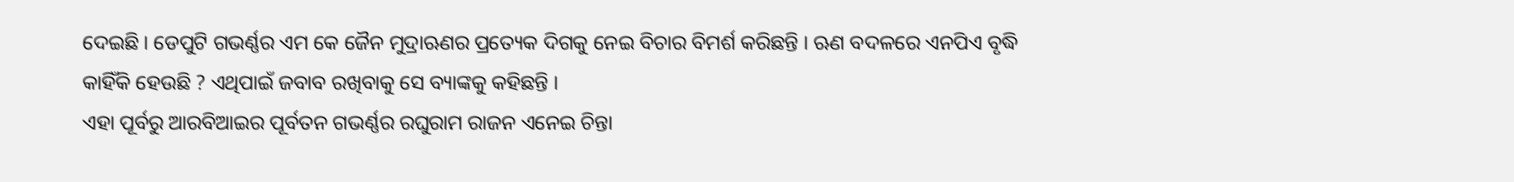ଦେଇଛି । ଡେପୁଟି ଗଭର୍ଣ୍ଣର ଏମ କେ ଜୈନ ମୁଦ୍ରାଋଣର ପ୍ରତ୍ୟେକ ଦିଗକୁ ନେଇ ବିଚାର ବିମର୍ଶ କରିଛନ୍ତି । ଋଣ ବଦଳରେ ଏନପିଏ ବୃଦ୍ଧି କାହିଁକି ହେଉଛି ? ଏଥିପାଇଁ ଜବାବ ରଖିବାକୁ ସେ ବ୍ୟାଙ୍କକୁ କହିଛନ୍ତି ।
ଏହା ପୂର୍ବରୁ ଆରବିଆଇର ପୂର୍ବତନ ଗଭର୍ଣ୍ଣର ରଘୁରାମ ରାଜନ ଏନେଇ ଚିନ୍ତା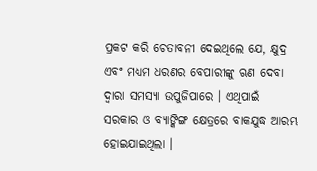ପ୍ରକଟ କରି ଚେତାବନୀ ଦେଇଥିଲେ ଯେ, କ୍ଷୁଦ୍ର ଏବଂ ମଧ୍ୟମ ଧରଣର ବେପାରୀଙ୍କୁ ଋଣ ଦେବା ଦ୍ବାରା ସମସ୍ୟା ଉପୁଜିପାରେ । ଏଥିପାଇଁ ସରକାର ଓ ବ୍ୟାଙ୍କିଙ୍ଗ କ୍ଷେତ୍ରରେ ବାକଯୁଦ୍ଧ ଆରମ୍ଭ ହୋଇଯାଇଥିଲା ।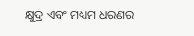କ୍ଷୁଦ୍ର ଏବଂ ମଧ୍ୟମ ଧରଣର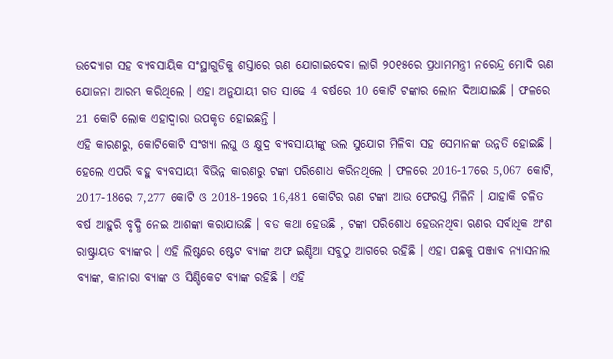ଉଦ୍ୟୋଗ ସହ ବ୍ୟବସାୟିକ ସଂସ୍ଥାଗୁଡିକୁ ଶସ୍ତାରେ ଋଣ ଯୋଗାଇଦେବା ଲାଗି ୨୦୧୫ରେ ପ୍ରଧାମମନ୍ତ୍ରୀ ନରେନ୍ଦ୍ର ମୋଦି ଋଣ ଯୋଜନା ଆରମ୍ଭ କରିଥିଲେ । ଏହା ଅନୁଯାୟୀ ଗତ ସାଢେ 4 ବର୍ଷରେ 10 କୋଟି ଟଙ୍କାର ଲୋନ ଦିଆଯାଇଛି । ଫଳରେ 21 କୋଟି ଲୋକ ଏହାଦ୍ବାରା ଉପକୃତ ହୋଇଛନ୍ତି ।
ଏହି କାରଣରୁ, କୋଟିକୋଟି ସଂଖ୍ୟା ଲଘୁ ଓ କ୍ଷୁଦ୍ର ବ୍ୟବସାୟୀଙ୍କୁ ଭଲ ସୁଯୋଗ ମିଳିବା ସହ ସେମାନଙ୍କ ଉନ୍ନତି ହୋଇଛି । ହେଲେ ଏପରି ବହୁ ବ୍ୟବସାୟୀ ବିଭିନ୍ନ କାରଣରୁ ଟଙ୍କା ପରିଶୋଧ କରିନଥିଲେ । ଫଳରେ 2016-17ରେ 5,067 କୋଟି, 2017-18ରେ 7,277 କୋଟି ଓ 2018-19ରେ 16,481 କୋଟିର ଋଣ ଟଙ୍କା ଆଉ ଫେରସ୍ତ ମିଳିନି । ଯାହାକି ଚଳିତ ବର୍ଷ ଆହୁରି ବୃଦ୍ଧି ନେଇ ଆଶଙ୍କା କରାଯାଉଛି । ବଡ କଥା ହେଉଛି , ଟଙ୍କା ପରିଶୋଧ ହେଉନଥିବା ଋଣର ସର୍ବାଧିକ ଅଂଶ ରାଷ୍ଟ୍ରାୟତ ବ୍ୟାଙ୍କର । ଏହି ଲିଷ୍ଟରେ ଷ୍ଟେଟ ବ୍ୟାଙ୍କ ଅଫ ଇଣ୍ଡିଆ ସବୁଠୁ ଆଗରେ ରହିଛି । ଏହା ପଛକୁ ପଞ୍ଜାବ ନ୍ୟାସନାଲ ବ୍ୟାଙ୍କ, କାନାରା ବ୍ୟାଙ୍କ ଓ ସିଣ୍ଡିକେଟ ବ୍ୟାଙ୍କ ରହିଛି । ଏହି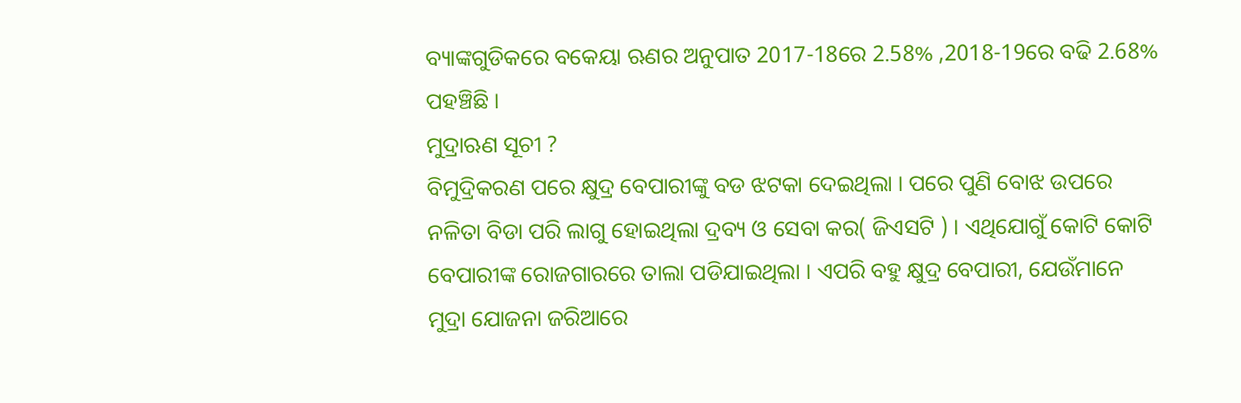ବ୍ୟାଙ୍କଗୁଡିକରେ ବକେୟା ଋଣର ଅନୁପାତ 2017-18ରେ 2.58% ,2018-19ରେ ବଢି 2.68% ପହଞ୍ଚିଛି ।
ମୁଦ୍ରାଋଣ ସୂଚୀ ?
ବିମୁଦ୍ରିକରଣ ପରେ କ୍ଷୁଦ୍ର ବେପାରୀଙ୍କୁ ବଡ ଝଟକା ଦେଇଥିଲା । ପରେ ପୁଣି ବୋଝ ଉପରେ ନଳିତା ବିଡା ପରି ଲାଗୁ ହୋଇଥିଲା ଦ୍ରବ୍ୟ ଓ ସେବା କର( ଜିଏସଟି ) । ଏଥିଯୋଗୁଁ କୋଟି କୋଟି ବେପାରୀଙ୍କ ରୋଜଗାରରେ ତାଲା ପଡିଯାଇଥିଲା । ଏପରି ବହୁ କ୍ଷୁଦ୍ର ବେପାରୀ, ଯେଉଁମାନେ ମୁଦ୍ରା ଯୋଜନା ଜରିଆରେ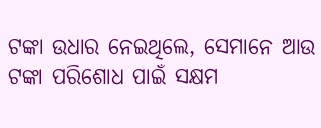ଟଙ୍କା ଉଧାର ନେଇଥିଲେ, ସେମାନେ ଆଉ ଟଙ୍କା ପରିଶୋଧ ପାଇଁ ସକ୍ଷମ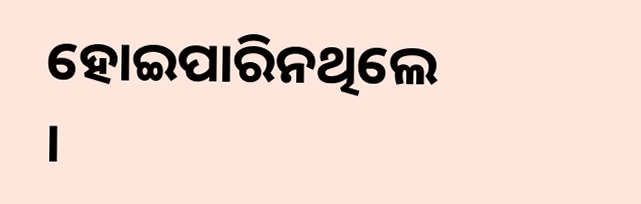ହୋଇପାରିନଥିଲେ ।